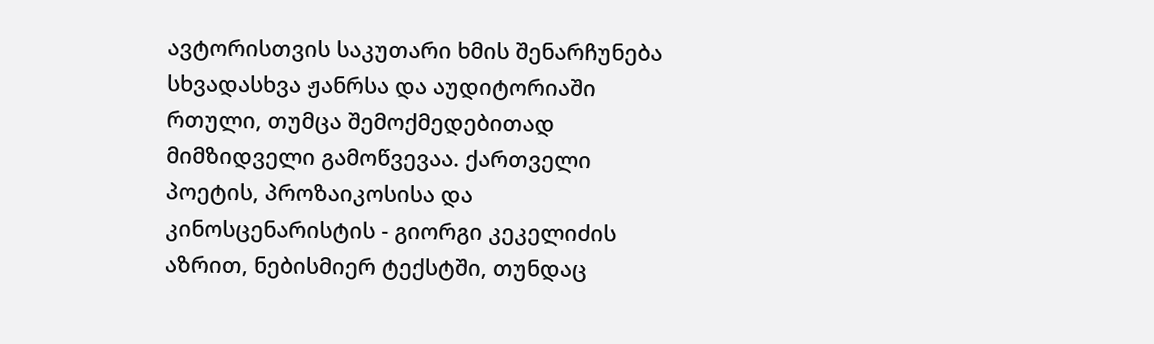ავტორისთვის საკუთარი ხმის შენარჩუნება სხვადასხვა ჟანრსა და აუდიტორიაში რთული, თუმცა შემოქმედებითად მიმზიდველი გამოწვევაა. ქართველი პოეტის, პროზაიკოსისა და კინოსცენარისტის - გიორგი კეკელიძის აზრით, ნებისმიერ ტექსტში, თუნდაც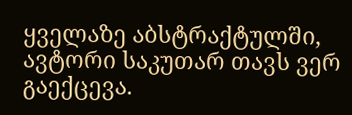ყველაზე აბსტრაქტულში, ავტორი საკუთარ თავს ვერ გაექცევა.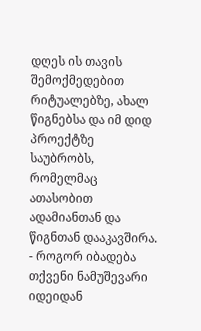დღეს ის თავის შემოქმედებით რიტუალებზე, ახალ წიგნებსა და იმ დიდ პროექტზე საუბრობს, რომელმაც ათასობით ადამიანთან და წიგნთან დააკავშირა.
- როგორ იბადება თქვენი ნამუშევარი იდეიდან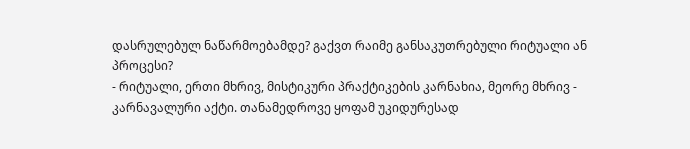დასრულებულ ნაწარმოებამდე? გაქვთ რაიმე განსაკუთრებული რიტუალი ან პროცესი?
- რიტუალი, ერთი მხრივ, მისტიკური პრაქტიკების კარნახია, მეორე მხრივ - კარნავალური აქტი. თანამედროვე ყოფამ უკიდურესად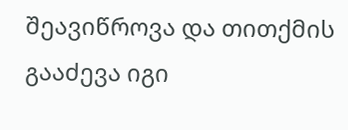შეავიწროვა და თითქმის გააძევა იგი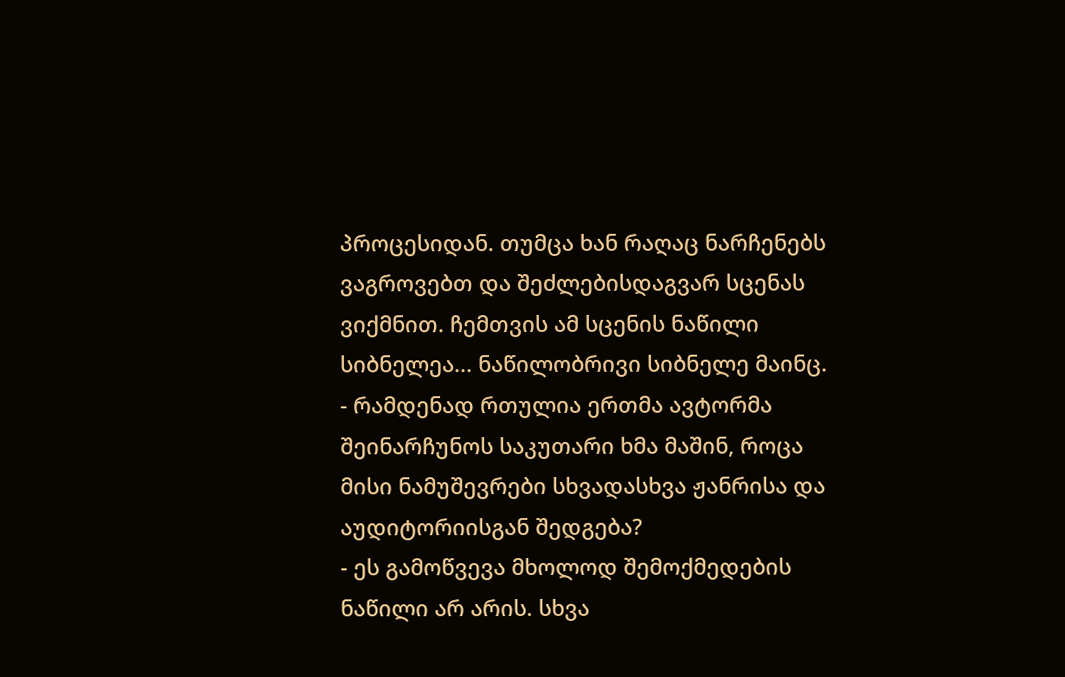პროცესიდან. თუმცა ხან რაღაც ნარჩენებს ვაგროვებთ და შეძლებისდაგვარ სცენას ვიქმნით. ჩემთვის ამ სცენის ნაწილი სიბნელეა... ნაწილობრივი სიბნელე მაინც.
- რამდენად რთულია ერთმა ავტორმა შეინარჩუნოს საკუთარი ხმა მაშინ, როცა მისი ნამუშევრები სხვადასხვა ჟანრისა და აუდიტორიისგან შედგება?
- ეს გამოწვევა მხოლოდ შემოქმედების ნაწილი არ არის. სხვა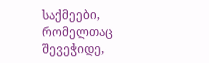საქმეები, რომელთაც შევეჭიდე,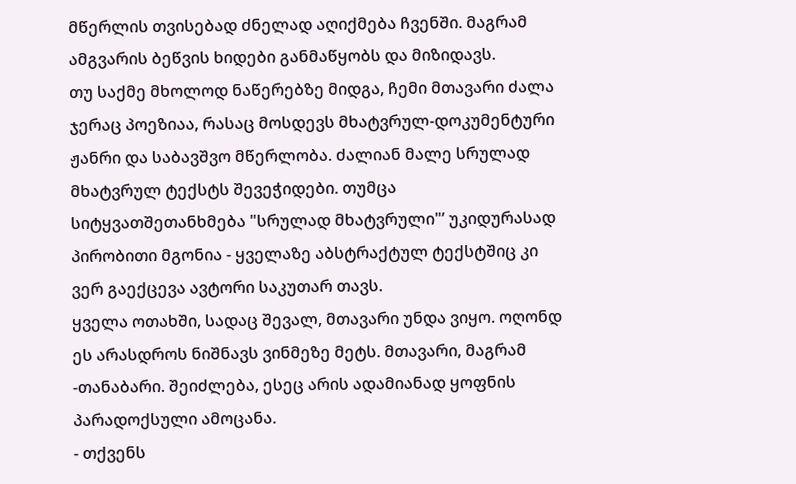მწერლის თვისებად ძნელად აღიქმება ჩვენში. მაგრამ ამგვარის ბეწვის ხიდები განმაწყობს და მიზიდავს.
თუ საქმე მხოლოდ ნაწერებზე მიდგა, ჩემი მთავარი ძალა ჯერაც პოეზიაა, რასაც მოსდევს მხატვრულ-დოკუმენტური ჟანრი და საბავშვო მწერლობა. ძალიან მალე სრულად მხატვრულ ტექსტს შევეჭიდები. თუმცა სიტყვათშეთანხმება "სრულად მხატვრული"’ უკიდურასად პირობითი მგონია - ყველაზე აბსტრაქტულ ტექსტშიც კი ვერ გაექცევა ავტორი საკუთარ თავს.
ყველა ოთახში, სადაც შევალ, მთავარი უნდა ვიყო. ოღონდ ეს არასდროს ნიშნავს ვინმეზე მეტს. მთავარი, მაგრამ -თანაბარი. შეიძლება, ესეც არის ადამიანად ყოფნის პარადოქსული ამოცანა.
- თქვენს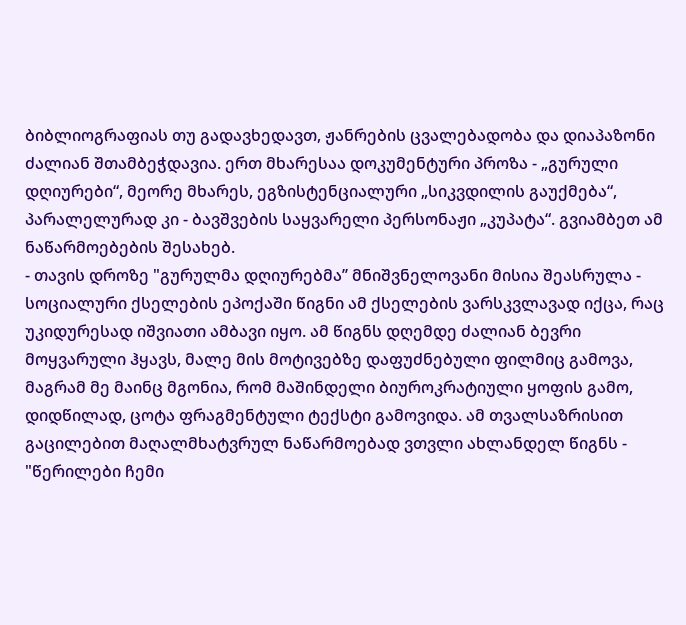ბიბლიოგრაფიას თუ გადავხედავთ, ჟანრების ცვალებადობა და დიაპაზონი ძალიან შთამბეჭდავია. ერთ მხარესაა დოკუმენტური პროზა - „გურული დღიურები“, მეორე მხარეს, ეგზისტენციალური „სიკვდილის გაუქმება“, პარალელურად კი - ბავშვების საყვარელი პერსონაჟი „კუპატა“. გვიამბეთ ამ ნაწარმოებების შესახებ.
- თავის დროზე "გურულმა დღიურებმა’’ მნიშვნელოვანი მისია შეასრულა - სოციალური ქსელების ეპოქაში წიგნი ამ ქსელების ვარსკვლავად იქცა, რაც უკიდურესად იშვიათი ამბავი იყო. ამ წიგნს დღემდე ძალიან ბევრი მოყვარული ჰყავს, მალე მის მოტივებზე დაფუძნებული ფილმიც გამოვა, მაგრამ მე მაინც მგონია, რომ მაშინდელი ბიუროკრატიული ყოფის გამო, დიდწილად, ცოტა ფრაგმენტული ტექსტი გამოვიდა. ამ თვალსაზრისით გაცილებით მაღალმხატვრულ ნაწარმოებად ვთვლი ახლანდელ წიგნს - "წერილები ჩემი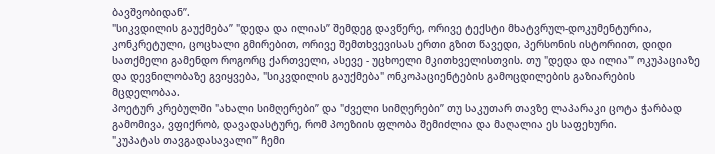ბავშვობიდან’’.
"სიკვდილის გაუქმება’’ "დედა და ილიას’’ შემდეგ დავწერე, ორივე ტექსტი მხატვრულ-დოკუმენტურია, კონკრეტული, ცოცხალი გმირებით, ორივე შემთხვევისას ერთი გზით წავედი, პერსონის ისტორიით, დიდი სათქმელი გამენდო როგორც ქართველი, ასევე - უცხოელი მკითხველისთვის. თუ "დედა და ილია"’ ოკუპაციაზე და დევნილობაზე გვიყვება, "სიკვდილის გაუქმება" ონკოპაციენტების გამოცდილების გაზიარების მცდელობაა.
პოეტურ კრებულში "ახალი სიმღერები’’ და "ძველი სიმღერები’’ თუ საკუთარ თავზე ლაპარაკი ცოტა ჭარბად გამომივა, ვფიქრობ, დავადასტურე, რომ პოეზიის ფლობა შემიძლია და მაღალია ეს საფეხური.
"კუპატას თავგადასავალი"’ ჩემი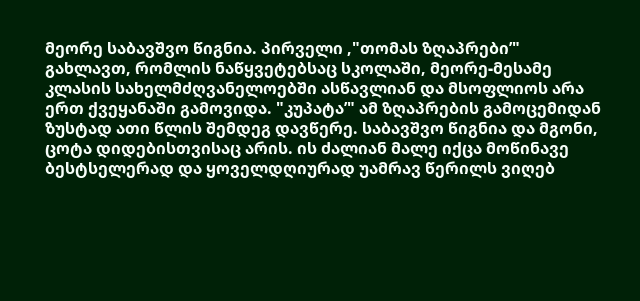მეორე საბავშვო წიგნია. პირველი ,"თომას ზღაპრები’" გახლავთ, რომლის ნაწყვეტებსაც სკოლაში, მეორე-მესამე კლასის სახელმძღვანელოებში ასწავლიან და მსოფლიოს არა ერთ ქვეყანაში გამოვიდა. "კუპატა’" ამ ზღაპრების გამოცემიდან ზუსტად ათი წლის შემდეგ დავწერე. საბავშვო წიგნია და მგონი, ცოტა დიდებისთვისაც არის. ის ძალიან მალე იქცა მოწინავე ბესტსელერად და ყოველდღიურად უამრავ წერილს ვიღებ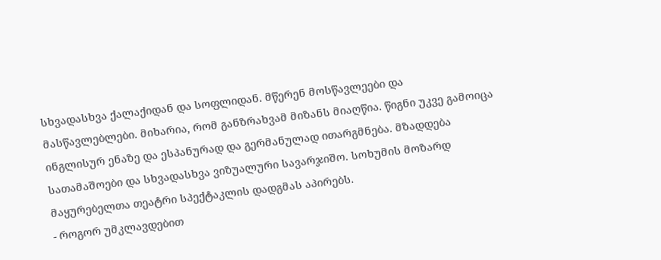სხვადასხვა ქალაქიდან და სოფლიდან. მწერენ მოსწავლეები და მასწავლებლები. მიხარია, რომ განზრახვამ მიზანს მიაღწია. წიგნი უკვე გამოიცა ინგლისურ ენაზე და ესპანურად და გერმანულად ითარგმნება. მზადდება სათამაშოები და სხვადასხვა ვიზუალური სავარჯიშო. სოხუმის მოზარდ მაყურებელთა თეატრი სპექტაკლის დადგმას აპირებს.
- როგორ უმკლავდებით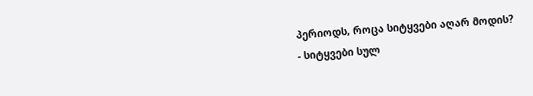პერიოდს, როცა სიტყვები აღარ მოდის?
- სიტყვები სულ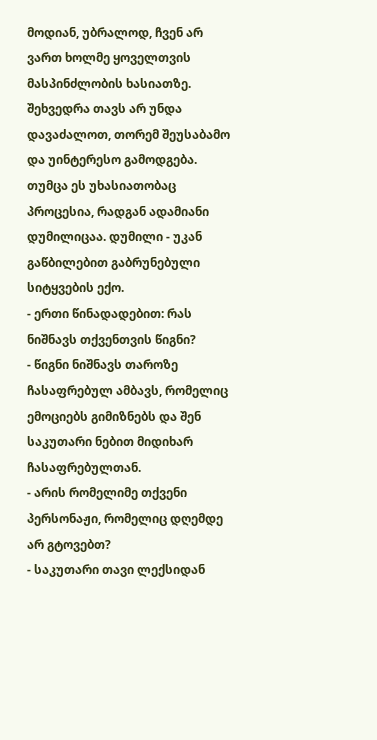მოდიან, უბრალოდ, ჩვენ არ ვართ ხოლმე ყოველთვის მასპინძლობის ხასიათზე. შეხვედრა თავს არ უნდა დავაძალოთ, თორემ შეუსაბამო და უინტერესო გამოდგება. თუმცა ეს უხასიათობაც პროცესია, რადგან ადამიანი დუმილიცაა. დუმილი - უკან გაწბილებით გაბრუნებული სიტყვების ექო.
- ერთი წინადადებით: რას ნიშნავს თქვენთვის წიგნი?
- წიგნი ნიშნავს თაროზე ჩასაფრებულ ამბავს, რომელიც ემოციებს გიმიზნებს და შენ საკუთარი ნებით მიდიხარ ჩასაფრებულთან.
- არის რომელიმე თქვენი პერსონაჟი, რომელიც დღემდე არ გტოვებთ?
- საკუთარი თავი ლექსიდან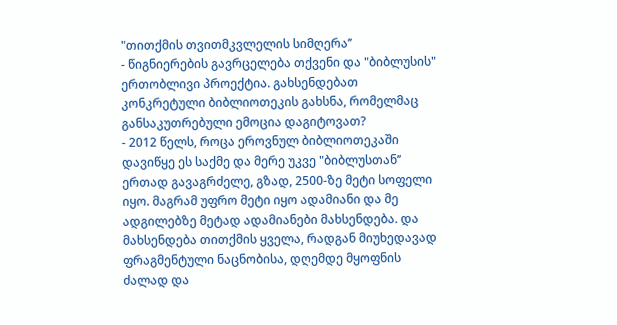"თითქმის თვითმკვლელის სიმღერა’’
- წიგნიერების გავრცელება თქვენი და "ბიბლუსის" ერთობლივი პროექტია. გახსენდებათ კონკრეტული ბიბლიოთეკის გახსნა, რომელმაც განსაკუთრებული ემოცია დაგიტოვათ?
- 2012 წელს, როცა ეროვნულ ბიბლიოთეკაში დავიწყე ეს საქმე და მერე უკვე "ბიბლუსთან’’ ერთად გავაგრძელე, გზად, 2500-ზე მეტი სოფელი იყო. მაგრამ უფრო მეტი იყო ადამიანი და მე ადგილებზე მეტად ადამიანები მახსენდება. და მახსენდება თითქმის ყველა, რადგან მიუხედავად ფრაგმენტული ნაცნობისა, დღემდე მყოფნის ძალად და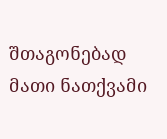შთაგონებად მათი ნათქვამი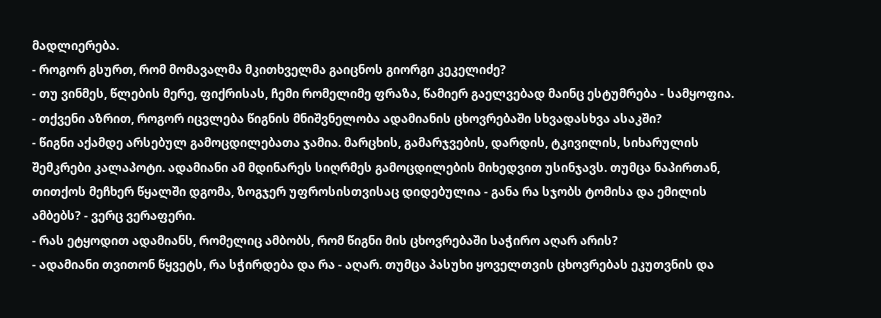მადლიერება.
- როგორ გსურთ, რომ მომავალმა მკითხველმა გაიცნოს გიორგი კეკელიძე?
- თუ ვინმეს, წლების მერე, ფიქრისას, ჩემი რომელიმე ფრაზა, წამიერ გაელვებად მაინც ესტუმრება - სამყოფია.
- თქვენი აზრით, როგორ იცვლება წიგნის მნიშვნელობა ადამიანის ცხოვრებაში სხვადასხვა ასაკში?
- წიგნი აქამდე არსებულ გამოცდილებათა ჯამია. მარცხის, გამარჯვების, დარდის, ტკივილის, სიხარულის შემკრები კალაპოტი. ადამიანი ამ მდინარეს სიღრმეს გამოცდილების მიხედვით უსინჯავს. თუმცა ნაპირთან, თითქოს მეჩხერ წყალში დგომა, ზოგჯერ უფროსისთვისაც დიდებულია - განა რა სჯობს ტომისა და ემილის ამბებს? - ვერც ვერაფერი.
- რას ეტყოდით ადამიანს, რომელიც ამბობს, რომ წიგნი მის ცხოვრებაში საჭირო აღარ არის?
- ადამიანი თვითონ წყვეტს, რა სჭირდება და რა - აღარ. თუმცა პასუხი ყოველთვის ცხოვრებას ეკუთვნის და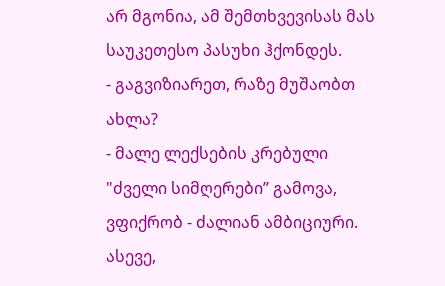არ მგონია, ამ შემთხვევისას მას საუკეთესო პასუხი ჰქონდეს.
- გაგვიზიარეთ, რაზე მუშაობთ ახლა?
- მალე ლექსების კრებული "ძველი სიმღერები’’ გამოვა, ვფიქრობ - ძალიან ამბიციური. ასევე,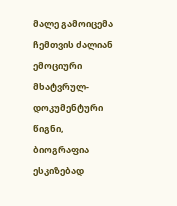მალე გამოიცემა ჩემთვის ძალიან ემოციური მხატვრულ-დოკუმენტური წიგნი, ბიოგრაფია ესკიზებად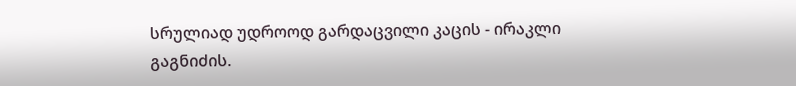სრულიად უდროოდ გარდაცვილი კაცის - ირაკლი გაგნიძის.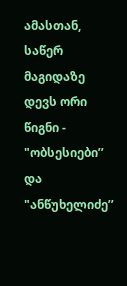ამასთან, საწერ მაგიდაზე დევს ორი წიგნი - "ობსესიები’’ და "ანწუხელიძე’’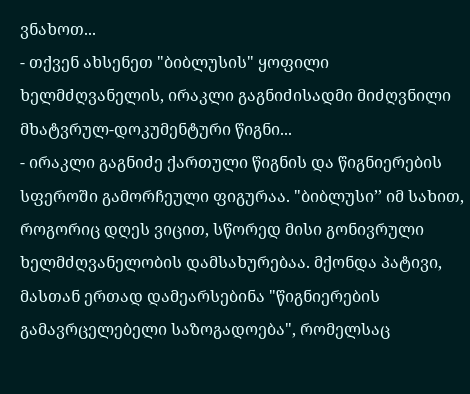ვნახოთ...
- თქვენ ახსენეთ "ბიბლუსის" ყოფილი ხელმძღვანელის, ირაკლი გაგნიძისადმი მიძღვნილი მხატვრულ-დოკუმენტური წიგნი...
- ირაკლი გაგნიძე ქართული წიგნის და წიგნიერების სფეროში გამორჩეული ფიგურაა. "ბიბლუსი’’ იმ სახით, როგორიც დღეს ვიცით, სწორედ მისი გონივრული ხელმძღვანელობის დამსახურებაა. მქონდა პატივი, მასთან ერთად დამეარსებინა "წიგნიერების გამავრცელებელი საზოგადოება", რომელსაც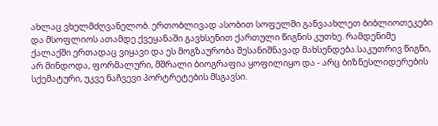ახლაც ვხელმძღვანელობ. ერთობლივად ასობით სოფელში განვაახლეთ ბიბლიოთეკები და მსოფლიოს ათამდე ქვეყანაში გავხსენით ქართული წიგნის კუთხე. რამდენიმე ქალაქში ერთადაც ვიყავი და ეს მოგზაურობა შესანიშნავად მახსენდება.საკუთრივ წიგნი, არ მინდოდა, ფორმალური, მშრალი ბიოგრაფია ყოფილიყო და - არც ბიზნესლიდერების სქემატური, უკვე ნაჩვევი პორტრეტების მსგავსი.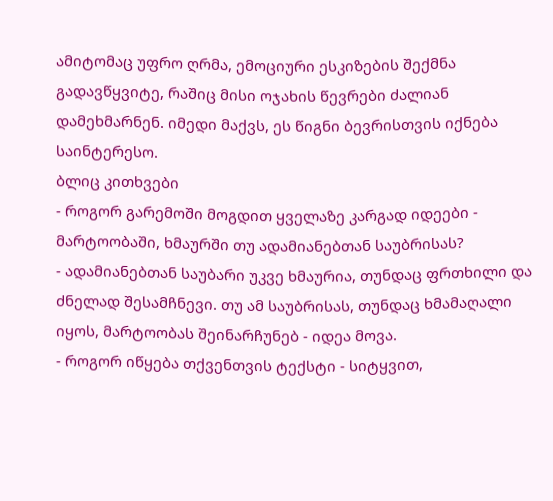ამიტომაც უფრო ღრმა, ემოციური ესკიზების შექმნა გადავწყვიტე, რაშიც მისი ოჯახის წევრები ძალიან დამეხმარნენ. იმედი მაქვს, ეს წიგნი ბევრისთვის იქნება საინტერესო.
ბლიც კითხვები
- როგორ გარემოში მოგდით ყველაზე კარგად იდეები - მარტოობაში, ხმაურში თუ ადამიანებთან საუბრისას?
- ადამიანებთან საუბარი უკვე ხმაურია, თუნდაც ფრთხილი და ძნელად შესამჩნევი. თუ ამ საუბრისას, თუნდაც ხმამაღალი იყოს, მარტოობას შეინარჩუნებ - იდეა მოვა.
- როგორ იწყება თქვენთვის ტექსტი - სიტყვით,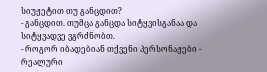სიუჟეტით თუ განცდით?
- განცდით. თუმცა განცდა სიტყვისგანაა და სიტყვადვე ვგრძნობთ.
- როგორ იბადებიან თქვენი პერსონაჟები - რეალური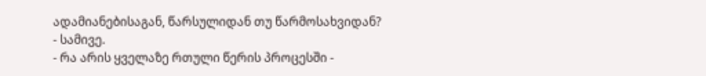ადამიანებისაგან, წარსულიდან თუ წარმოსახვიდან?
- სამივე.
- რა არის ყველაზე რთული წერის პროცესში -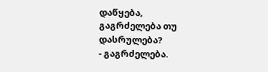დაწყება, გაგრძელება თუ დასრულება?
- გაგრძელება.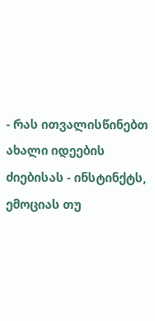- რას ითვალისწინებთ ახალი იდეების ძიებისას - ინსტინქტს, ემოციას თუ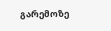გარემოზე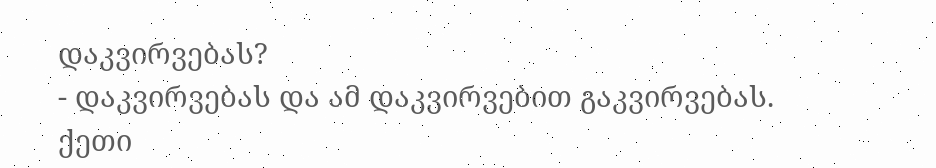დაკვირვებას?
- დაკვირვებას და ამ დაკვირვებით გაკვირვებას.
ქეთი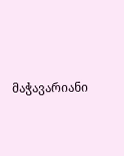მაჭავარიანი